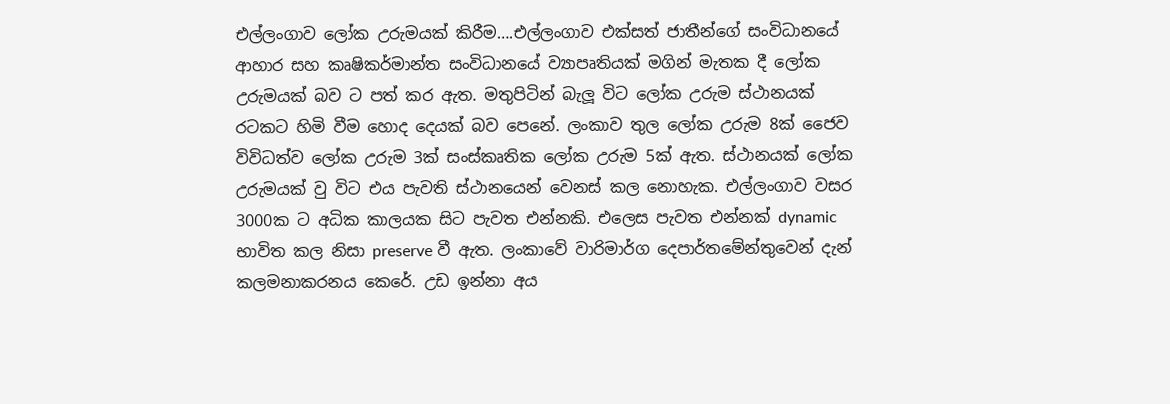එල්ලංගාව ලෝක උරුමයක් කිරීම….එල්ලංගාව එක්සත් ජාතීන්ගේ සංවිධානයේ ආහාර සහ කෘෂිකර්මාන්ත සංවිධානයේ ව්‍යාපෘතියක් මගින් මැතක දී ලෝක උරුමයක් බව ට පත් කර ඇත. මතුපිටින් බැලූ විට ලෝක උරුම ස්ථානයක්  රටකට හිමි වීම හොද දෙයක් බව පෙනේ. ලංකාව තුල ලෝක උරුම 8ක් ජෛව විවිධත්ව ලෝක උරුම 3ක් සංස්කෘතික ලෝක උරුම 5ක් ඇත. ස්ථානයක් ලෝක උරුමයක් වු විට එය පැවති ස්ථානයෙන් වෙනස් කල නොහැක. එල්ලංගාව වසර 3000ක ට අධික කාලයක සිට පැවත එන්නකි. එලෙස පැවත එන්නක් dynamic භාවිත කල නිසා preserve වී ඇත. ලංකාවේ වාරිමාර්ග දෙපාර්තමේන්තුවෙන් දැන් කලමනාකරනය කෙරේ. උඩ ඉන්නා අය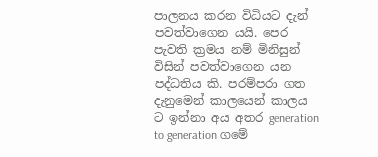පාලනය කරන විධියට දැන් පවත්වාගෙන යයි. පෙර පැවති ක්‍රමය නම් මිනිසුන් විසින් පවත්වාගෙන යන පද්ධතිය කි. පරම්පරා ගත දැනුමෙන් කාලයෙන් කාලය ට ඉන්නා අය අතර generation to generation ගමේ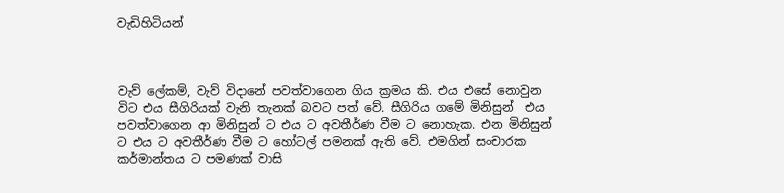වැඩිහිටියන්



වැව් ලේකම්, වැව් විදානේ පවත්වාගෙන ගිය ක්‍රමය කි. එය එසේ නොවුන විට එය සීගිරියක් වැනි තැනක් බවට පත් වේ. සීගිරිය ගමේ මිනිසුන්  එය පවත්වාගෙන ආ මිනිසුන් ට එය ට අවතීර්ණ වීම ට නොහැක. එන මිනිසුන් ට එය ට අවතීර්ණ වීම ට හෝටල් පමනක් ඇති වේ. එමගින් සංචාරක කර්මාන්තය ට පමණක් වාසි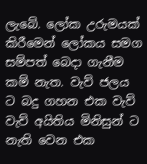ලැබේ. ලෝක උරුමයක් කිරීමෙන් ලෝකය සමග සම්පත් බෙදා ගැනීම කම් නැත. වැව් ජලය ට බදු ගහන එක වැව් වැව් අයිතිය මිනිසුන් ට නැති වෙන එක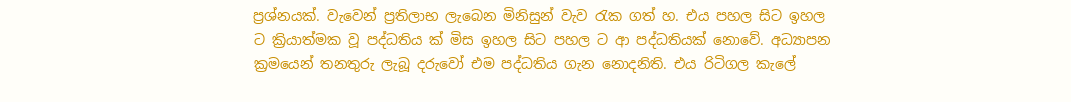ප්‍රශ්නයක්. වැවෙන් ප්‍රතිලාභ ලැබෙන මිනිසුන් වැව රැක ගත් හ. එය පහල සිට ඉහල  ට ක්‍රියාත්මක වූ පද්ධතිය ක් මිස ඉහල සිට පහල ට ආ පද්ධතියක් නොවේ. අධ්‍යාපන ක්‍රමයෙන් තනතුරු ලැබූ දරුවෝ එම පද්ධතිය ගැන නොදනිති. එය රිටිගල කැලේ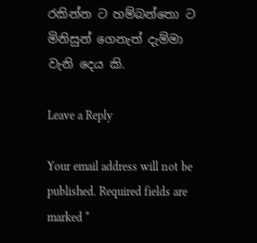රකින්න ට හම්බන්තො ට මිනිසුන් ගෙනැත් දැම්මා වැනි දෙය කි.

Leave a Reply

Your email address will not be published. Required fields are marked *